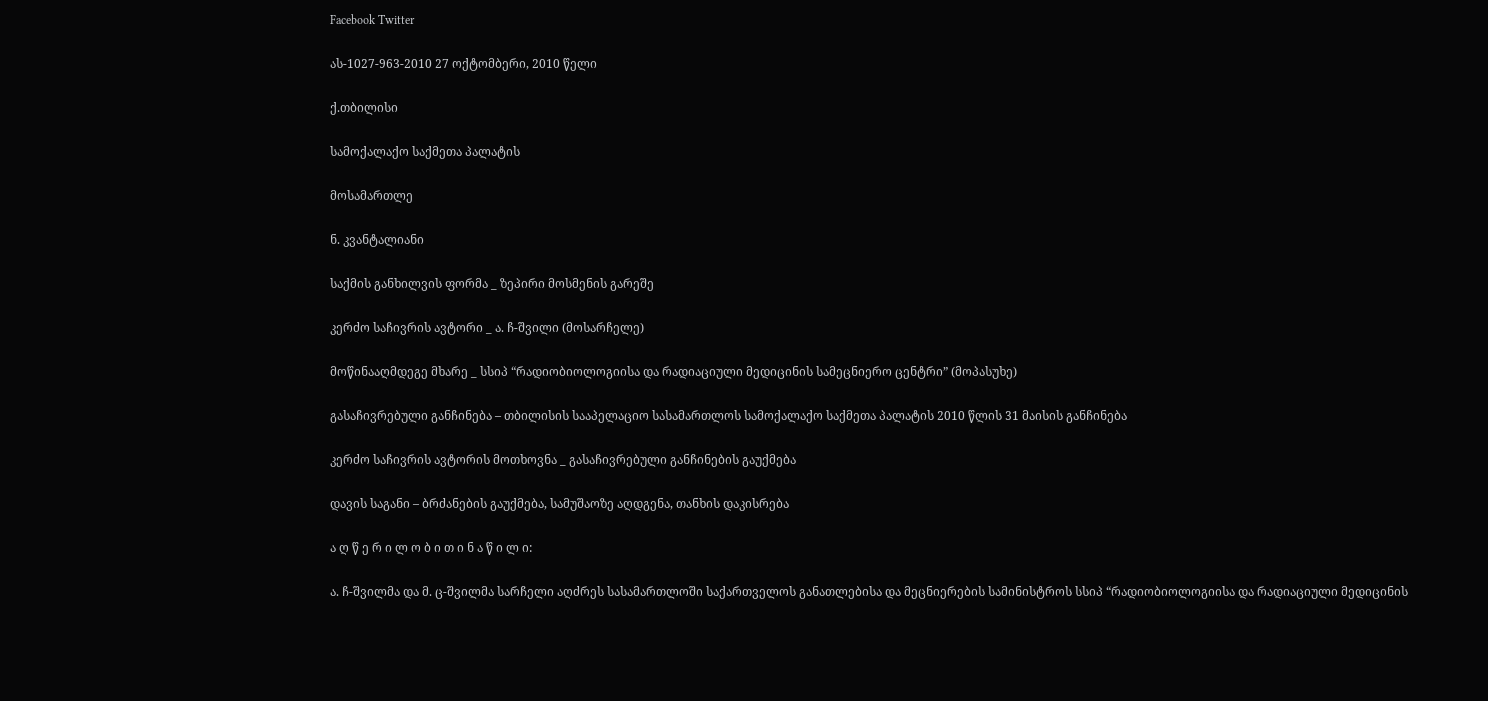Facebook Twitter

ას-1027-963-2010 27 ოქტომბერი, 2010 წელი

ქ.თბილისი

სამოქალაქო საქმეთა პალატის

მოსამართლე

ნ. კვანტალიანი

საქმის განხილვის ფორმა _ ზეპირი მოსმენის გარეშე

კერძო საჩივრის ავტორი _ ა. ჩ-შვილი (მოსარჩელე)

მოწინააღმდეგე მხარე _ სსიპ “რადიობიოლოგიისა და რადიაციული მედიცინის სამეცნიერო ცენტრი” (მოპასუხე)

გასაჩივრებული განჩინება – თბილისის სააპელაციო სასამართლოს სამოქალაქო საქმეთა პალატის 2010 წლის 31 მაისის განჩინება

კერძო საჩივრის ავტორის მოთხოვნა _ გასაჩივრებული განჩინების გაუქმება

დავის საგანი – ბრძანების გაუქმება, სამუშაოზე აღდგენა, თანხის დაკისრება

ა ღ წ ე რ ი ლ ო ბ ი თ ი ნ ა წ ი ლ ი:

ა. ჩ-შვილმა და მ. ც-შვილმა სარჩელი აღძრეს სასამართლოში საქართველოს განათლებისა და მეცნიერების სამინისტროს სსიპ “რადიობიოლოგიისა და რადიაციული მედიცინის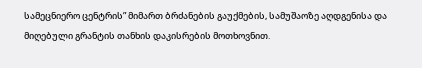სამეცნიერო ცენტრის” მიმართ ბრძანების გაუქმების, სამუშაოზე აღდგენისა და მიღებული გრანტის თანხის დაკისრების მოთხოვნით.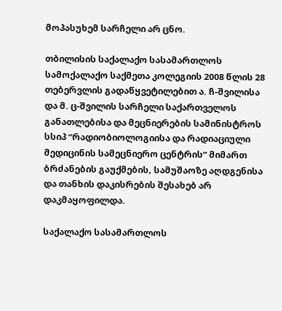მოპასუხემ სარჩელი არ ცნო.

თბილისის საქალაქო სასამართლოს სამოქალაქო საქმეთა კოლეგიის 2008 წლის 28 თებერვლის გადაწყვეტილებით ა. ჩ-შვილისა და მ. ც-შვილის სარჩელი საქართველოს განათლებისა და მეცნიერების სამინისტროს სსიპ “რადიობიოლოგიისა და რადიაციული მედიცინის სამეცნიერო ცენტრის” მიმართ ბრძანების გაუქმების, სამუშაოზე აღდგენისა და თანხის დაკისრების შესახებ არ დაკმაყოფილდა.

საქალაქო სასამართლოს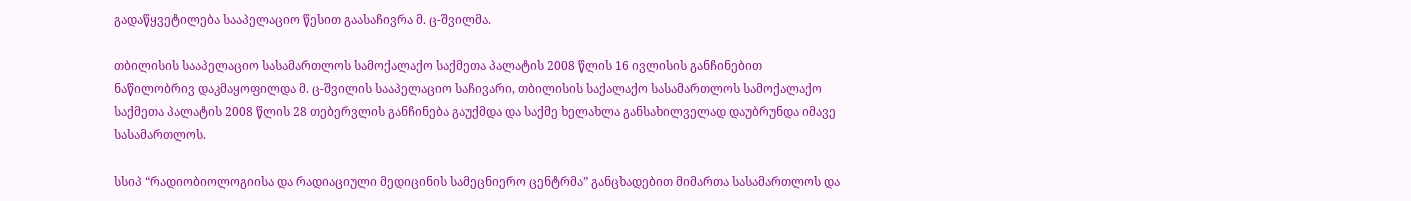გადაწყვეტილება სააპელაციო წესით გაასაჩივრა მ. ც-შვილმა.

თბილისის სააპელაციო სასამართლოს სამოქალაქო საქმეთა პალატის 2008 წლის 16 ივლისის განჩინებით ნაწილობრივ დაკმაყოფილდა მ. ც-შვილის სააპელაციო საჩივარი, თბილისის საქალაქო სასამართლოს სამოქალაქო საქმეთა პალატის 2008 წლის 28 თებერვლის განჩინება გაუქმდა და საქმე ხელახლა განსახილველად დაუბრუნდა იმავე სასამართლოს.

სსიპ “რადიობიოლოგიისა და რადიაციული მედიცინის სამეცნიერო ცენტრმა” განცხადებით მიმართა სასამართლოს და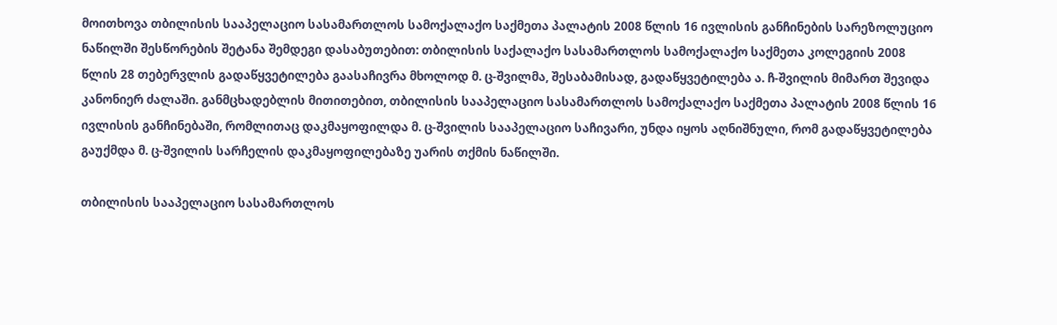მოითხოვა თბილისის სააპელაციო სასამართლოს სამოქალაქო საქმეთა პალატის 2008 წლის 16 ივლისის განჩინების სარეზოლუციო ნაწილში შესწორების შეტანა შემდეგი დასაბუთებით: თბილისის საქალაქო სასამართლოს სამოქალაქო საქმეთა კოლეგიის 2008 წლის 28 თებერვლის გადაწყვეტილება გაასაჩივრა მხოლოდ მ. ც-შვილმა, შესაბამისად, გადაწყვეტილება ა. ჩ-შვილის მიმართ შევიდა კანონიერ ძალაში. განმცხადებლის მითითებით, თბილისის სააპელაციო სასამართლოს სამოქალაქო საქმეთა პალატის 2008 წლის 16 ივლისის განჩინებაში, რომლითაც დაკმაყოფილდა მ. ც-შვილის სააპელაციო საჩივარი, უნდა იყოს აღნიშნული, რომ გადაწყვეტილება გაუქმდა მ. ც-შვილის სარჩელის დაკმაყოფილებაზე უარის თქმის ნაწილში.

თბილისის სააპელაციო სასამართლოს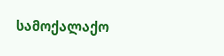სამოქალაქო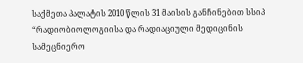საქმეთა პალატის 2010 წლის 31 მაისის განჩინებით სსიპ “რადიობიოლოგიისა და რადიაციული მედიცინის სამეცნიერო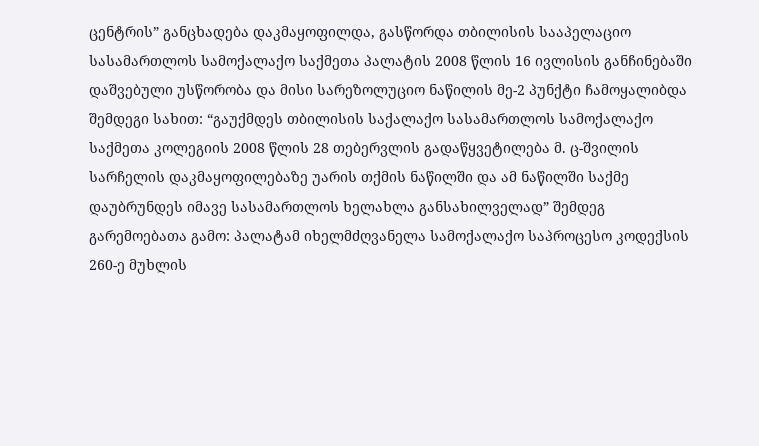ცენტრის” განცხადება დაკმაყოფილდა, გასწორდა თბილისის სააპელაციო სასამართლოს სამოქალაქო საქმეთა პალატის 2008 წლის 16 ივლისის განჩინებაში დაშვებული უსწორობა და მისი სარეზოლუციო ნაწილის მე-2 პუნქტი ჩამოყალიბდა შემდეგი სახით: “გაუქმდეს თბილისის საქალაქო სასამართლოს სამოქალაქო საქმეთა კოლეგიის 2008 წლის 28 თებერვლის გადაწყვეტილება მ. ც-შვილის სარჩელის დაკმაყოფილებაზე უარის თქმის ნაწილში და ამ ნაწილში საქმე დაუბრუნდეს იმავე სასამართლოს ხელახლა განსახილველად” შემდეგ გარემოებათა გამო: პალატამ იხელმძღვანელა სამოქალაქო საპროცესო კოდექსის 260-ე მუხლის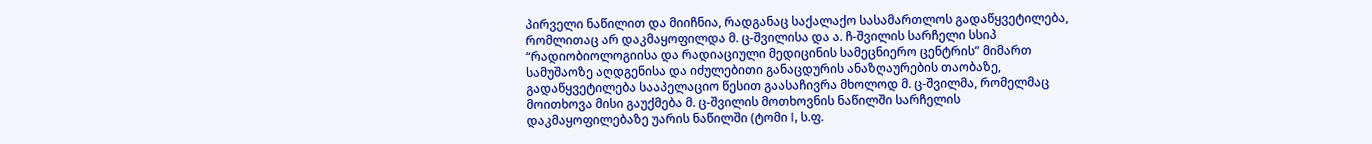პირველი ნაწილით და მიიჩნია, რადგანაც საქალაქო სასამართლოს გადაწყვეტილება, რომლითაც არ დაკმაყოფილდა მ. ც-შვილისა და ა. ჩ-შვილის სარჩელი სსიპ “რადიობიოლოგიისა და რადიაციული მედიცინის სამეცნიერო ცენტრის” მიმართ სამუშაოზე აღდგენისა და იძულებითი განაცდურის ანაზღაურების თაობაზე, გადაწყვეტილება სააპელაციო წესით გაასაჩივრა მხოლოდ მ. ც-შვილმა, რომელმაც მოითხოვა მისი გაუქმება მ. ც-შვილის მოთხოვნის ნაწილში სარჩელის დაკმაყოფილებაზე უარის ნაწილში (ტომი I, ს.ფ.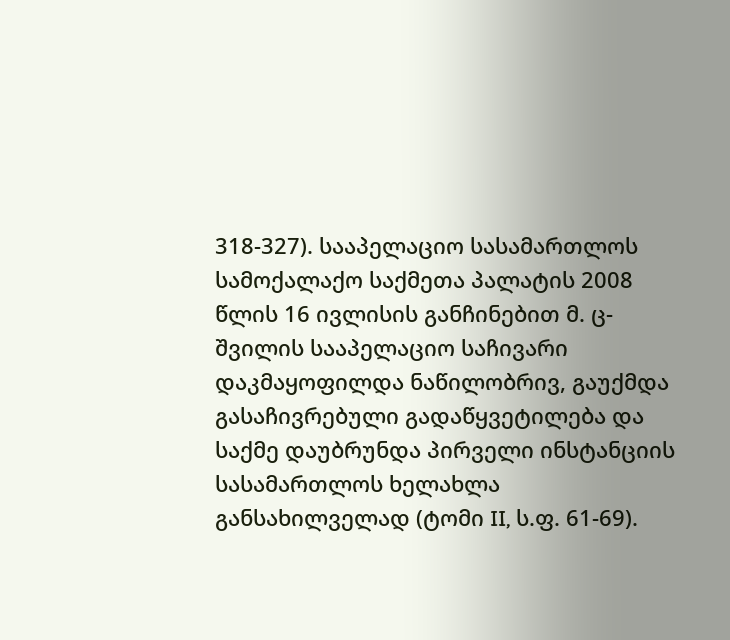318-327). სააპელაციო სასამართლოს სამოქალაქო საქმეთა პალატის 2008 წლის 16 ივლისის განჩინებით მ. ც-შვილის სააპელაციო საჩივარი დაკმაყოფილდა ნაწილობრივ, გაუქმდა გასაჩივრებული გადაწყვეტილება და საქმე დაუბრუნდა პირველი ინსტანციის სასამართლოს ხელახლა განსახილველად (ტომი II, ს.ფ. 61-69).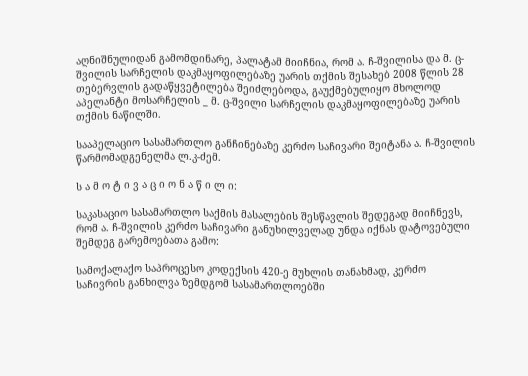აღნიშნულიდან გამომდინარე, პალატამ მიიჩნია, რომ ა. ჩ-შვილისა და მ. ც-შვილის სარჩელის დაკმაყოფილებაზე უარის თქმის შესახებ 2008 წლის 28 თებერვლის გადაწყვეტილება შეიძლებოდა, გაუქმებულიყო მხოლოდ აპელანტი მოსარჩელის _ მ. ც-შვილი სარჩელის დაკმაყოფილებაზე უარის თქმის ნაწილში.

სააპელაციო სასამართლო განჩინებაზე კერძო საჩივარი შეიტანა ა. ჩ-შვილის წარმომადგენელმა ლ.კ-ძემ.

ს ა მ ო ტ ი ვ ა ც ი ო ნ ა წ ი ლ ი:

საკასაციო სასამართლო საქმის მასალების შესწავლის შედეგად მიიჩნევს, რომ ა. ჩ-შვილის კერძო საჩივარი განუხილველად უნდა იქნას დატოვებული შემდეგ გარემოებათა გამო:

სამოქალაქო საპროცესო კოდექსის 420-ე მუხლის თანახმად, კერძო საჩივრის განხილვა ზემდგომ სასამართლოებში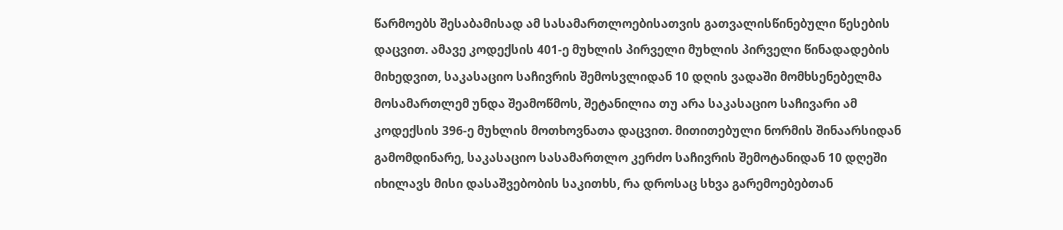წარმოებს შესაბამისად ამ სასამართლოებისათვის გათვალისწინებული წესების დაცვით. ამავე კოდექსის 401-ე მუხლის პირველი მუხლის პირველი წინადადების მიხედვით, საკასაციო საჩივრის შემოსვლიდან 10 დღის ვადაში მომხსენებელმა მოსამართლემ უნდა შეამოწმოს, შეტანილია თუ არა საკასაციო საჩივარი ამ კოდექსის 396-ე მუხლის მოთხოვნათა დაცვით. მითითებული ნორმის შინაარსიდან გამომდინარე, საკასაციო სასამართლო კერძო საჩივრის შემოტანიდან 10 დღეში იხილავს მისი დასაშვებობის საკითხს, რა დროსაც სხვა გარემოებებთან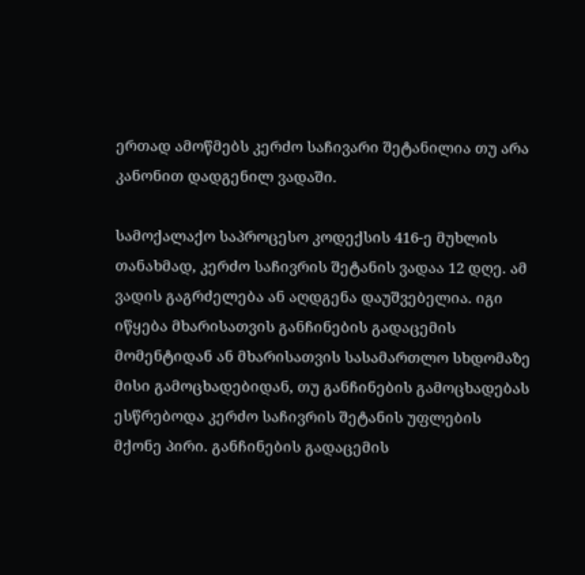ერთად ამოწმებს კერძო საჩივარი შეტანილია თუ არა კანონით დადგენილ ვადაში.

სამოქალაქო საპროცესო კოდექსის 416-ე მუხლის თანახმად, კერძო საჩივრის შეტანის ვადაა 12 დღე. ამ ვადის გაგრძელება ან აღდგენა დაუშვებელია. იგი იწყება მხარისათვის განჩინების გადაცემის მომენტიდან ან მხარისათვის სასამართლო სხდომაზე მისი გამოცხადებიდან, თუ განჩინების გამოცხადებას ესწრებოდა კერძო საჩივრის შეტანის უფლების მქონე პირი. განჩინების გადაცემის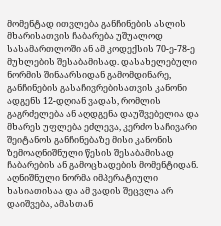მომენტად ითვლება განჩინების ასლის მხარისათვის ჩაბარება უშუალოდ სასამართლოში ან ამ კოდექსის 70-ე-78-ე მუხლების შესაბამისად. დასახელებული ნორმის შინაარსიდან გამომდინარე, განჩინების გასაჩივრებისათვის კანონი ადგენს 12-დღიან ვადას, რომლის გაგრძელება ან აღდგენა დაუშვებელია და მხარეს უფლება ეძლევა, კერძო საჩივარი შეიტანოს განჩინებაზე მისი კანონის ზემოაღნიშნული წესის შესაბამისად ჩაბარების ან გამოცხადების მომენტიდან. აღნიშნული ნორმა იმპერატიული ხასიათისაა და ამ ვადის შეცვლა არ დაიშვება, ამასთან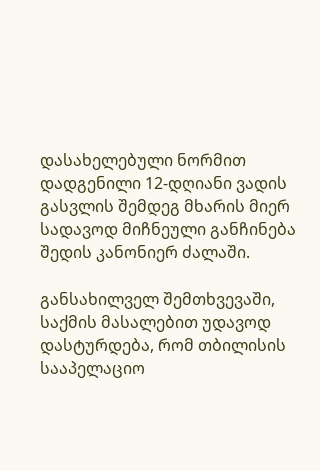დასახელებული ნორმით დადგენილი 12-დღიანი ვადის გასვლის შემდეგ მხარის მიერ სადავოდ მიჩნეული განჩინება შედის კანონიერ ძალაში.

განსახილველ შემთხვევაში, საქმის მასალებით უდავოდ დასტურდება, რომ თბილისის სააპელაციო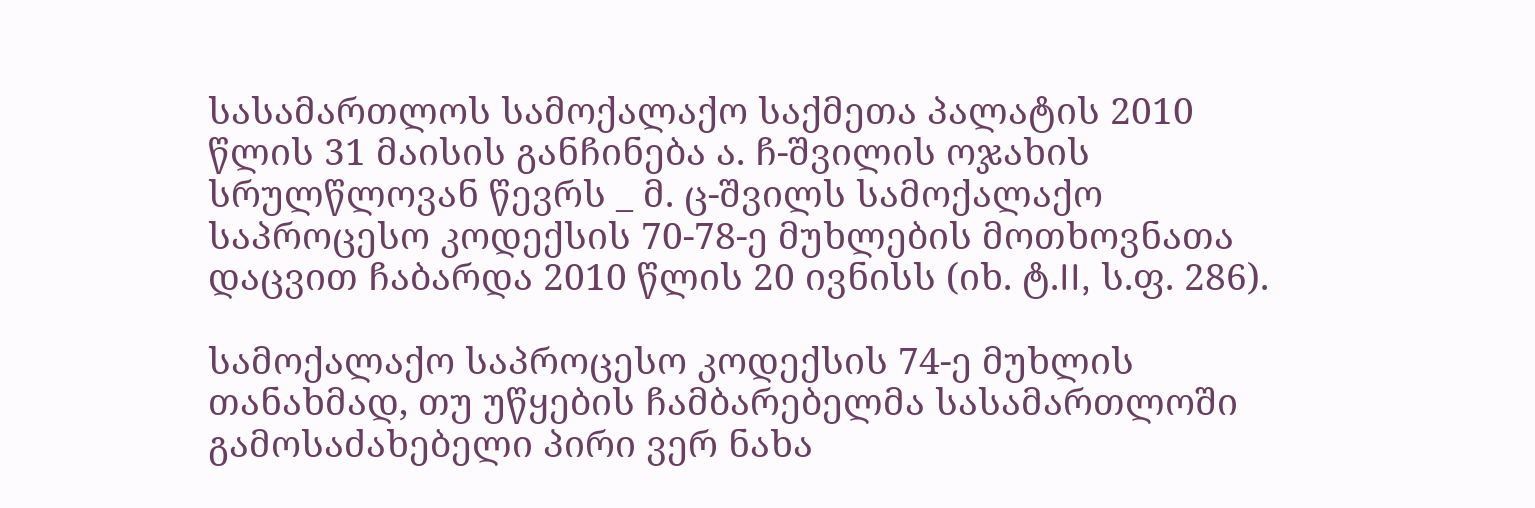სასამართლოს სამოქალაქო საქმეთა პალატის 2010 წლის 31 მაისის განჩინება ა. ჩ-შვილის ოჯახის სრულწლოვან წევრს _ მ. ც-შვილს სამოქალაქო საპროცესო კოდექსის 70-78-ე მუხლების მოთხოვნათა დაცვით ჩაბარდა 2010 წლის 20 ივნისს (იხ. ტ.II, ს.ფ. 286).

სამოქალაქო საპროცესო კოდექსის 74-ე მუხლის თანახმად, თუ უწყების ჩამბარებელმა სასამართლოში გამოსაძახებელი პირი ვერ ნახა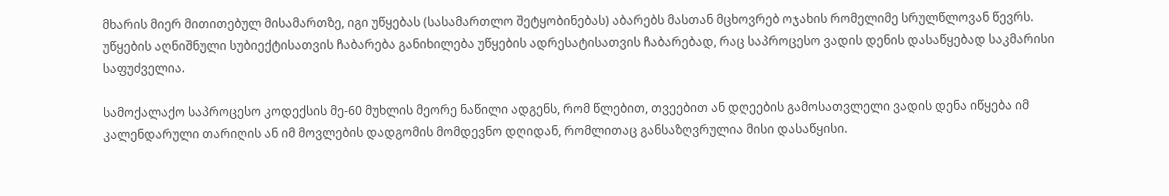მხარის მიერ მითითებულ მისამართზე, იგი უწყებას (სასამართლო შეტყობინებას) აბარებს მასთან მცხოვრებ ოჯახის რომელიმე სრულწლოვან წევრს. უწყების აღნიშნული სუბიექტისათვის ჩაბარება განიხილება უწყების ადრესატისათვის ჩაბარებად, რაც საპროცესო ვადის დენის დასაწყებად საკმარისი საფუძველია.

სამოქალაქო საპროცესო კოდექსის მე-60 მუხლის მეორე ნაწილი ადგენს, რომ წლებით, თვეებით ან დღეების გამოსათვლელი ვადის დენა იწყება იმ კალენდარული თარიღის ან იმ მოვლების დადგომის მომდევნო დღიდან, რომლითაც განსაზღვრულია მისი დასაწყისი.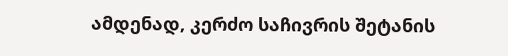ამდენად, კერძო საჩივრის შეტანის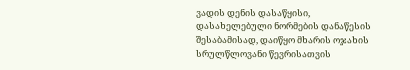ვადის დენის დასაწყისი, დასახელებული ნორმების დანაწესის შესაბამისად, დაიწყო მხარის ოჯახის სრულწლოვანი წევრისათვის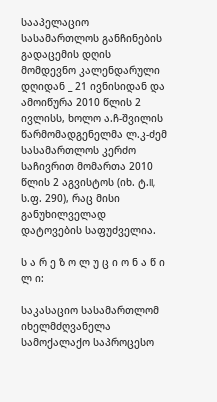სააპელაციო სასამართლოს განჩინების გადაცემის დღის მომდევნო კალენდარული დღიდან _ 21 ივნისიდან და ამოიწურა 2010 წლის 2 ივლისს, ხოლო ა.ჩ-შვილის წარმომადგენელმა ლ.კ-ძემ სასამართლოს კერძო საჩივრით მომართა 2010 წლის 2 აგვისტოს (იხ. ტ.II, ს.ფ. 290), რაც მისი განუხილველად დატოვების საფუძველია.

ს ა რ ე ზ ო ლ უ ც ი ო ნ ა წ ი ლ ი:

საკასაციო სასამართლომ იხელმძღვანელა სამოქალაქო საპროცესო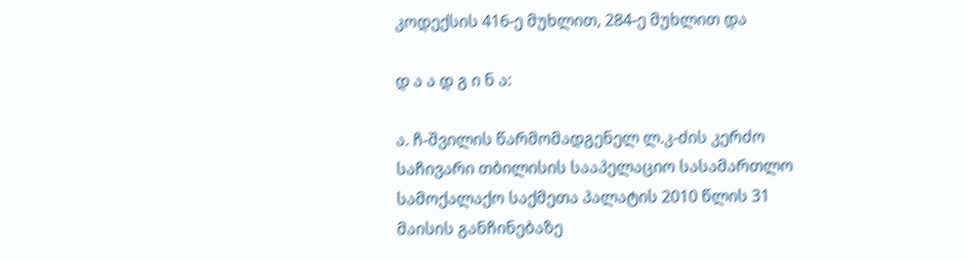კოდექსის 416-ე მუხლით, 284-ე მუხლით და

დ ა ა დ გ ი ნ ა:

ა. ჩ-შვილის წარმომადგენელ ლ.კ-ძის კერძო საჩივარი თბილისის სააპელაციო სასამართლო სამოქალაქო საქმეთა პალატის 2010 წლის 31 მაისის განჩინებაზე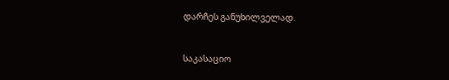დარჩეს განუხილველად.

საკასაციო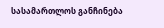სასამართლოს განჩინება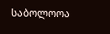საბოლოოა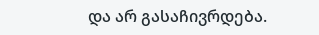და არ გასაჩივრდება.